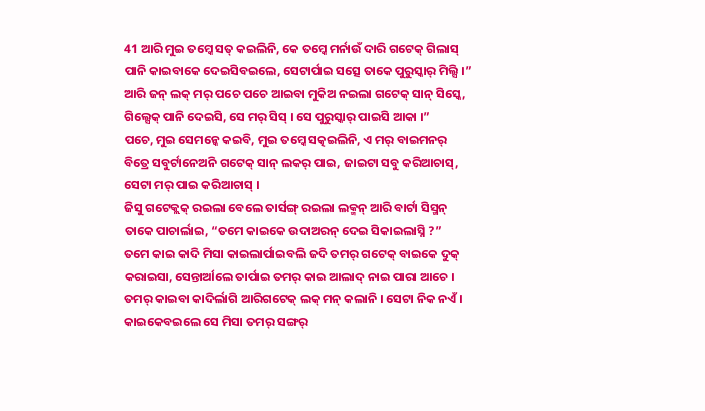41 ଆରି ମୁଇ ତମ୍କେ ସତ୍ କଇଲିନି, କେ ତମ୍କେ ମର୍ନାଉଁ ଦାରି ଗଟେକ୍ ଗିଲାସ୍ ପାନି କାଇବାକେ ଦେଇସିବଇଲେ, ସେଟାର୍ପାଇ ସତ୍ସେ ତାକେ ପୁରୁସ୍କାର୍ ମିଲ୍ସି ।”
ଆରି ଜନ୍ ଲକ୍ ମର୍ ପଚେ ପଚେ ଆଇବା ମୁକିଅ ନଇଲା ଗଟେକ୍ ସାନ୍ ସିସ୍କେ, ଗିଲ୍ସେକ୍ ପାନି ଦେଇସି, ସେ ମର୍ ସିସ୍ । ସେ ପୁରୁସ୍କାର୍ ପାଇସି ଆକା ।”
ପଚେ, ମୁଇ ସେମନ୍କେ କଇବି, ମୁଇ ତମ୍କେ ସତ୍କଇଲିନି, ଏ ମର୍ ବାଇମନର୍ ବିତ୍ରେ ସବୁର୍ଟାନେଅନି ଗଟେକ୍ ସାନ୍ ଲକର୍ ପାଇ, ଜାଇଟା ସବୁ କରିଆଚାସ୍, ସେଟା ମର୍ ପାଇ କରିଆଚାସ୍ ।
ଜିସୁ ଗଟେକ୍ଲକ୍ ରଇଲା ବେଲେ ତାର୍ସଙ୍ଗ୍ ରଇଲା ଲକ୍ମନ୍ ଆରି ବାର୍ଟା ସିସ୍ମନ୍ ତାକେ ପାଚାର୍ଲାଇ, “ତମେ କାଇକେ ଉଦାଅରନ୍ ଦେଇ ସିକାଇଲାସ୍ନି ?”
ତମେ କାଇ କାଦି ମିସା କାଇଲାର୍ପାଇବଲି ଜଦି ତମର୍ ଗଟେକ୍ ବାଇକେ ଦୁକ୍ କରାଇସା, ସେନ୍ତାର୍ଆଲେ ତାର୍ପାଇ ତମର୍ କାଇ ଆଲାଦ୍ ନାଇ ପାରା ଆଚେ । ତମର୍ କାଇବା କାଦିର୍ଲାଗି ଆରିଗଟେକ୍ ଲକ୍ ମନ୍ କଲାନି । ସେଟା ନିକ ନଏଁ । କାଇକେବଇଲେ ସେ ମିସା ତମର୍ ସଙ୍ଗର୍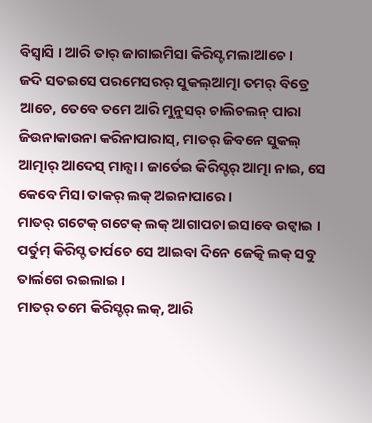ବିସ୍ବାସି । ଆରି ତାର୍ ଜାଗାଇମିସା କିରିସ୍ଟ ମଲାଆଚେ ।
ଜଦି ସତଇସେ ପରମେସରର୍ ସୁକଲ୍ଆତ୍ମା ତମର୍ ବିତ୍ରେ ଆଚେ, ତେବେ ତମେ ଆରି ମୁନୁସର୍ ଚାଲିଚଲନ୍ ପାରା ଜିଉନାକାଉନା କରିନାପାରାସ୍, ମାତର୍ ଜିବନେ ସୁକଲ୍ ଆତ୍ମାର୍ ଆଦେସ୍ ମାନ୍ସା । ଜାର୍ତେଇ କିରିସ୍ଟର୍ ଆତ୍ମା ନାଇ, ସେ କେବେ ମିସା ତାକର୍ ଲକ୍ ଅଇନାପାରେ ।
ମାତର୍ ଗଟେକ୍ ଗଟେକ୍ ଲକ୍ ଆଗାପଚା ଇସାବେ ଉଟ୍ବାଇ । ପର୍ତୁମ୍ କିରିସ୍ଟ ତାର୍ପଚେ ସେ ଆଇବା ଦିନେ ଜେତ୍କି ଲକ୍ ସବୁ ତାର୍ଲଗେ ରଇଲାଇ ।
ମାତର୍ ତମେ କିରିସ୍ଟର୍ ଲକ୍, ଆରି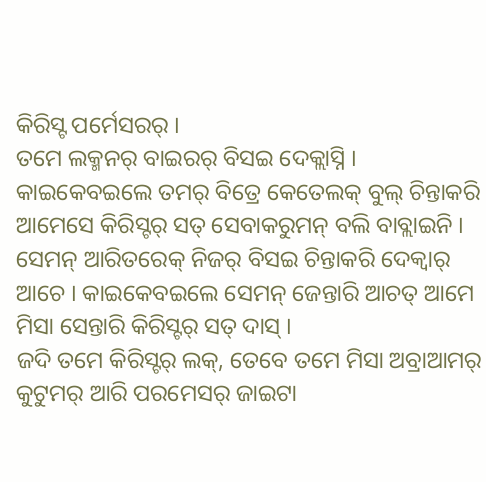କିରିସ୍ଟ ପର୍ମେସରର୍ ।
ତମେ ଲକ୍ମନର୍ ବାଇରର୍ ବିସଇ ଦେକ୍ଲାସ୍ନି । କାଇକେବଇଲେ ତମର୍ ବିତ୍ରେ କେତେଲକ୍ ବୁଲ୍ ଚିନ୍ତାକରି ଆମେସେ କିରିସ୍ଟର୍ ସତ୍ ସେବାକରୁମନ୍ ବଲି ବାବ୍ଲାଇନି । ସେମନ୍ ଆରିତରେକ୍ ନିଜର୍ ବିସଇ ଚିନ୍ତାକରି ଦେକ୍ବାର୍ ଆଚେ । କାଇକେବଇଲେ ସେମନ୍ ଜେନ୍ତାରି ଆଚତ୍ ଆମେ ମିସା ସେନ୍ତାରି କିରିସ୍ଟର୍ ସତ୍ ଦାସ୍ ।
ଜଦି ତମେ କିରିସ୍ଟର୍ ଲକ୍, ତେବେ ତମେ ମିସା ଅବ୍ରାଆମର୍ କୁଟୁମର୍ ଆରି ପରମେସର୍ ଜାଇଟା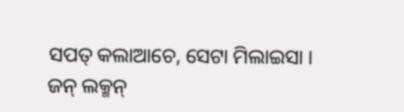ସପତ୍ କଲାଆଚେ, ସେଟା ମିଲାଇସା ।
ଜନ୍ ଲକ୍ମନ୍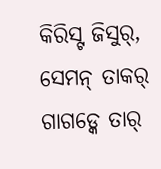କିରିସ୍ଟ ଜିସୁର୍, ସେମନ୍ ତାକର୍ ଗାଗଡ୍କେ ତାର୍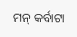ମନ୍ କର୍ବାଟା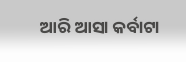ଆରି ଆସା କର୍ବାଟା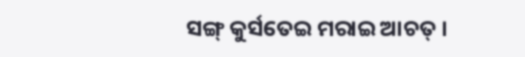ସଙ୍ଗ୍ କୁର୍ସତେଇ ମରାଇ ଆଚତ୍ ।